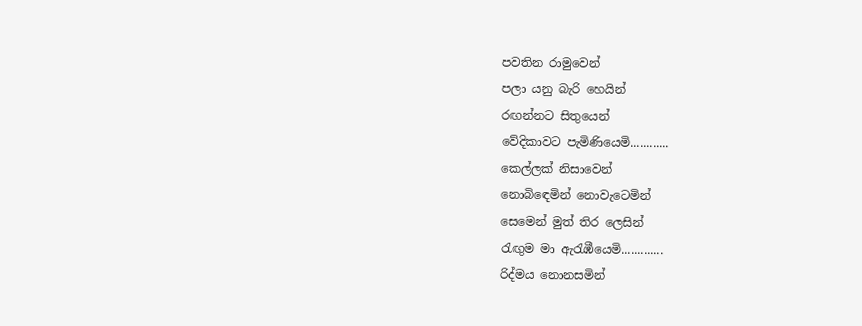පවතින රාමුවෙන්
පලා යනු බැරි හෙයින්
රඟන්නට සිතුයෙන්
වේදිකාවට පැමිණියෙමි............
කෙල්ලක් නිසාවෙන්
නොබිඳෙමින් නොවැටෙමින්
සෙමෙන් මුත් තිර ලෙසින්
රැඟුම මා ඇරැඹීයෙමි.............
රිද්මය නොනසමින්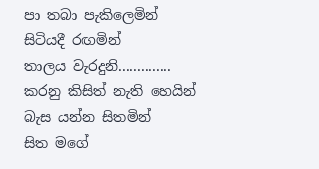පා තබා පැකිලෙමින්
සිටියදී රඟමින්
තාලය වැරදුනි..............
කරනු කිසිත් නැති හෙයින්
බැස යන්න සිතමින්
සිත මගේ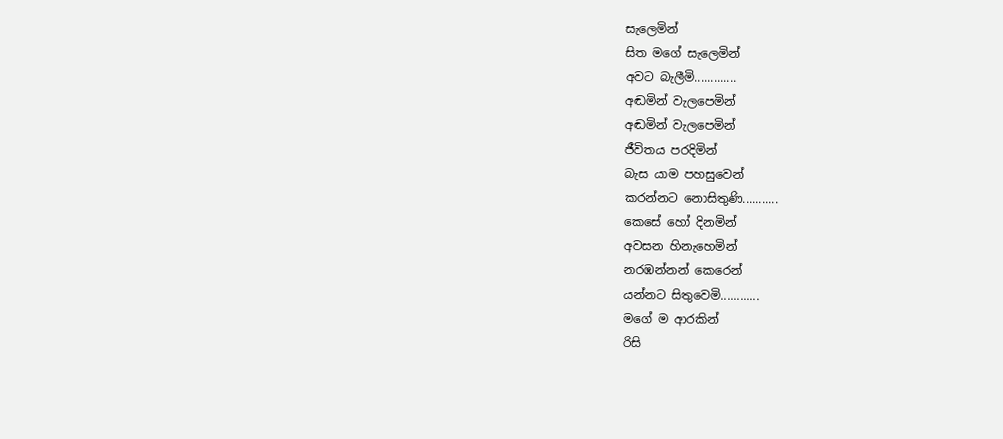සැලෙමින්
සිත මගේ සැලෙමින්
අවට බැලීමි.............
අඬමින් වැලපෙමින්
අඬමින් වැලපෙමින්
ජීවිතය පරදිමින්
බැස යාම පහසුවෙන්
කරන්නට නොසිතුණි...........
කෙසේ හෝ දිනමින්
අවසන හිනැහෙමින්
නරඹන්නන් කෙරෙන්
යන්නට සිතුවෙමි............
මගේ ම ආරකින්
රිසි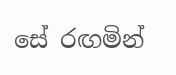සේ රඟමින්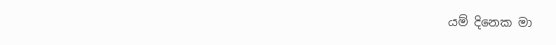යම් දිනෙක මා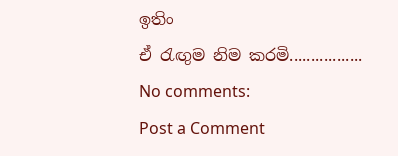ඉතිං
ඒ රැඟුම නිම කරමි.................
No comments:
Post a Comment